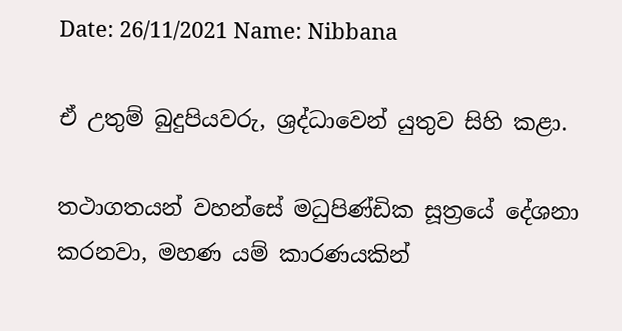Date: 26/11/2021 Name: Nibbana

ඒ උතුම් බුදුපියවරු, ශ්‍රද්ධාවෙන් යුතුව සිහි කළා.

තථාගතයන් වහන්සේ මධුපිණ්ඩික සූත්‍රයේ දේශනා කරනවා, මහණ යම් කාරණයකින්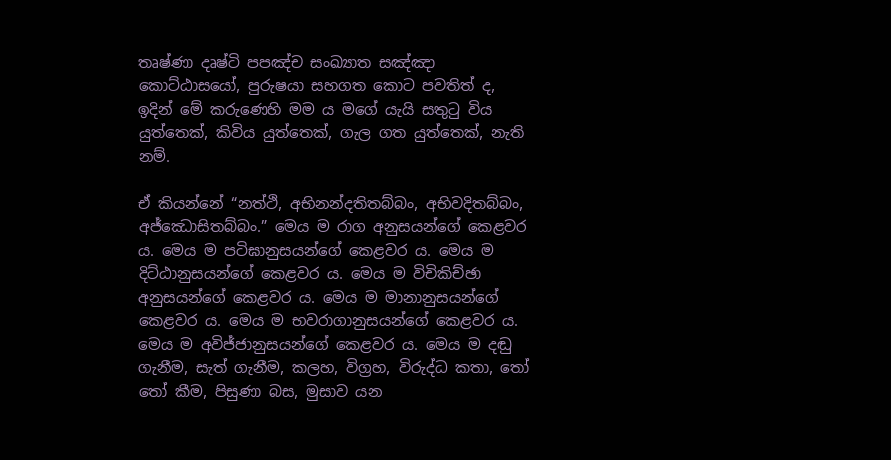තෘෂ්ණා දෘෂ්ටි පපඤ්ච සංඛ්‍යාත සඤ්ඤා කොට්ඨාසයෝ, පුරුෂයා සහගත කොට පවතිත් ද, ඉදින් මේ කරුණෙහි මම ය මගේ යැයි සතුටු විය යුත්තෙක්, කිවිය යුත්තෙක්, ගැල ගත යුත්තෙක්, නැති නම්.

ඒ කියන්නේ “නත්ථි, අභිනන්දතිතබ්බං, අභිවදිතබ්බං, අජ්ඣොසිතබ්බං.” මෙය ම රාග අනුසයන්ගේ කෙළවර ය. මෙය ම පටිඝානුසයන්ගේ කෙළවර ය. මෙය ම දිට්ඨානුසයන්ගේ කෙළවර ය. මෙය ම විචිකිච්ඡා අනුසයන්ගේ කෙළවර ය. මෙය ම මානානුසයන්ගේ කෙළවර ය. මෙය ම භවරාගානුසයන්ගේ කෙළවර ය. මෙය ම අවිජ්ජානුසයන්ගේ කෙළවර ය. මෙය ම දඬු ගැනීම, සැත් ගැනීම, කලහ, විග්‍රහ, විරුද්ධ කතා, තෝ තෝ කීම, පිසුණා බස, මුසාව යන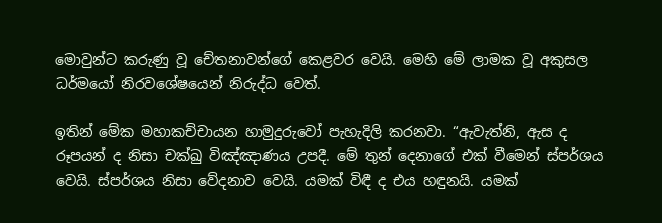මොවුන්ට කරුණු වූ චේතනාවන්ගේ කෙළවර වෙයි. මෙහි මේ ලාමක වූ අකුසල ධර්මයෝ නිරවශේෂයෙන් නිරුද්ධ වෙත්.

ඉතින් මේක මහාකච්චායන හාමුදුරුවෝ පැහැදිලි කරනවා. “ඇවැත්නි, ඇස ද රූපයන් ද නිසා චක්ඛු විඤ්ඤාණය උපදී. මේ තුන් දෙනාගේ එක් වීමෙන් ස්පර්ශය වෙයි. ස්පර්ශය නිසා වේදනාව වෙයි. යමක් විඳී ද එය හඳුනයි. යමක්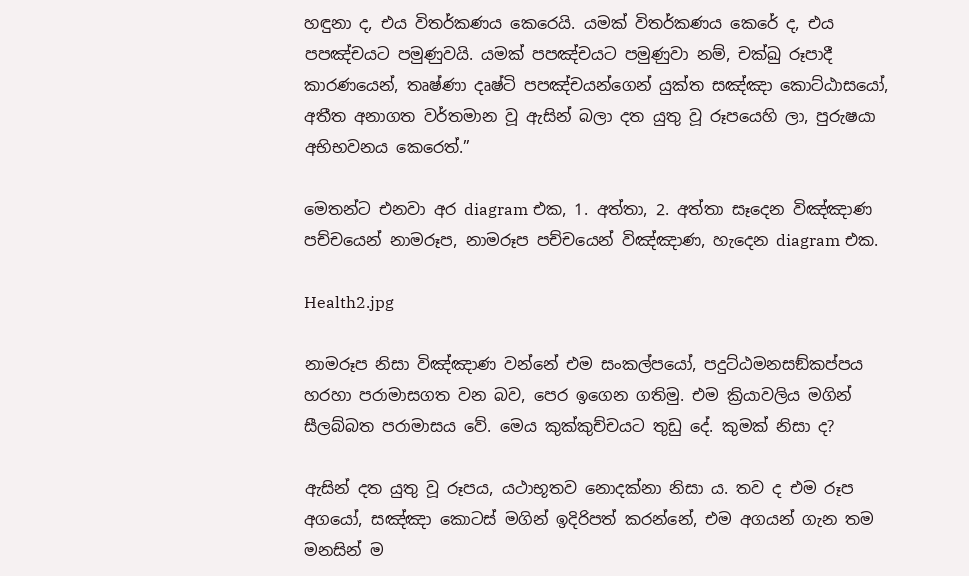හඳුනා ද, එය විතර්කණය කෙරෙයි. යමක් විතර්කණය කෙරේ ද, එය පපඤ්චයට පමුණුවයි. යමක් පපඤ්චයට පමුණුවා නම්, චක්ඛු රූපාදී කාරණයෙන්, තෘෂ්ණා දෘෂ්ටි පපඤ්චයන්ගෙන් යුක්ත සඤ්ඤා කොට්ඨාසයෝ, අතීත අනාගත වර්තමාන වූ ඇසින් බලා දත යුතු වූ රූපයෙහි ලා, පුරුෂයා අභිභවනය කෙරෙත්.”

මෙතන්ට එනවා අර diagram එක, 1. අත්තා, 2. අත්තා සෑදෙන විඤ්ඤාණ පච්චයෙන් නාමරූප, නාමරූප පච්චයෙන් විඤ්ඤාණ, හැදෙන diagram එක.

Health2.jpg

නාමරූප නිසා විඤ්ඤාණ වන්නේ එම සංකල්පයෝ, පදුට්ඨමනසඞ්කප්පය හරහා පරාමාසගත වන බව, පෙර ඉගෙන ගතිමු. එම ක්‍රියාවලිය මගින් සීලබ්බත පරාමාසය වේ. මෙය කුක්කුච්චයට තුඩු දේ. කුමක් නිසා ද?

ඇසින් දත යුතු වූ රූපය, යථාභූතව නොදක්නා නිසා ය. තව ද එම රූප අගයෝ, සඤ්ඤා කොටස් මගින් ඉදිරිපත් කරන්නේ, එම අගයන් ගැන තම මනසින් ම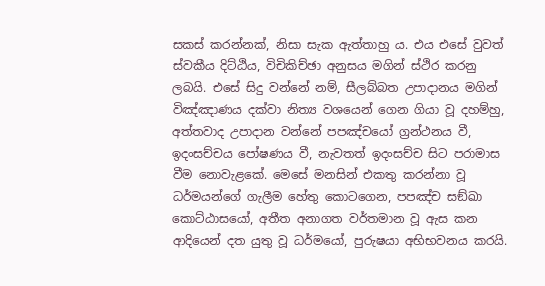සකස් කරන්නක්, නිසා සැක ඇත්තාහු ය. එය එසේ වුවත් ස්වකීය දිට්ඨිය, විචිකිච්ඡා අනුසය මගින් ස්ථිර කරනු ලබයි. එසේ සිදු වන්නේ නම්, සීලබ්බත උපාදානය මගින් විඤ්ඤාණය දක්වා නිත්‍ය වශයෙන් ගෙන ගියා වූ දහම්හු, අත්තවාද උපාදාන වන්නේ පපඤ්චයෝ ග්‍රන්ථනය වී, ඉදංසච්චය පෝෂණය වී, නැවතත් ඉදංසච්ච සිට පරාමාස වීම නොවැළකේ. මෙසේ මනසින් එකතු කරන්නා වූ ධර්මයන්ගේ ගැලීම හේතු කොටගෙන, පපඤ්ච සඞ්‌ඛා කොට්ඨාසයෝ, අතීත අනාගත වර්තමාන වූ ඇස කන ආදියෙන් දත යුතු වූ ධර්මයෝ, පුරුෂයා අභිභවනය කරයි.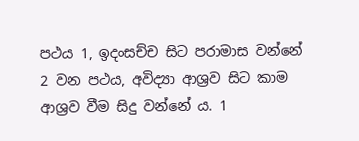පථය 1, ඉදංසච්ච සිට පරාමාස වන්නේ 2 වන පථය, අවිද්‍යා ආශ්‍රව සිට කාම ආශ්‍රව වීම සිදු වන්නේ ය. 1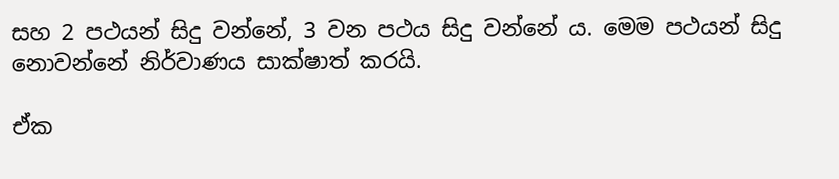සහ 2 පථයන් සිදු වන්නේ, 3 වන පථය සිදු වන්නේ ය. මෙම පථයන් සිදු නොවන්නේ නිර්වාණය සාක්ෂාත් කරයි.

ඒක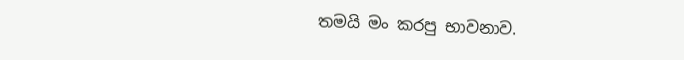තමයි මං කරපු භාවනාව.